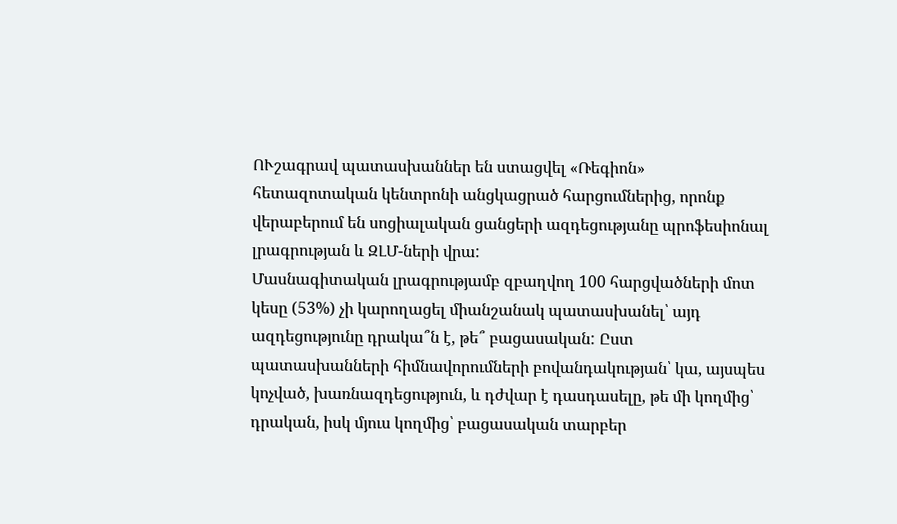ՈՒշագրավ պատասխաններ են ստացվել «Ռեգիոն» հետազոտական կենտրոնի անցկացրած հարցումներից, որոնք վերաբերում են սոցիալական ցանցերի ազդեցությանը պրոֆեսիոնալ լրագրության և ԶԼՄ-ների վրա:
Մասնագիտական լրագրությամբ զբաղվող 100 հարցվածների մոտ կեսը (53%) չի կարողացել միանշանակ պատասխանել՝ այդ ազդեցությունը դրակա՞ն է, թե՞ բացասական: Ըստ պատասխանների հիմնավորումների բովանդակության՝ կա, այսպես կոչված, խառնազդեցություն, և դժվար է դասդասելը, թե մի կողմից՝ դրական, իսկ մյուս կողմից՝ բացասական տարբեր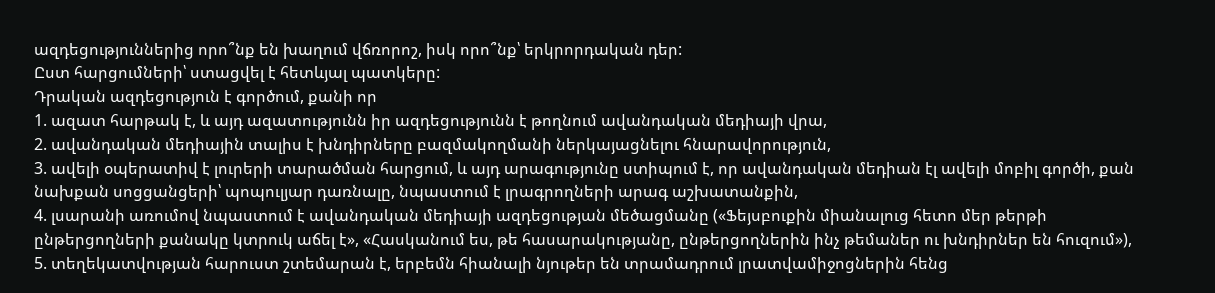ազդեցություններից որո՞նք են խաղում վճռորոշ, իսկ որո՞նք՝ երկրորդական դեր:
Ըստ հարցումների՝ ստացվել է հետևյալ պատկերը:
Դրական ազդեցություն է գործում, քանի որ
1. ազատ հարթակ է, և այդ ազատությունն իր ազդեցությունն է թողնում ավանդական մեդիայի վրա,
2. ավանդական մեդիային տալիս է խնդիրները բազմակողմանի ներկայացնելու հնարավորություն,
3. ավելի օպերատիվ է լուրերի տարածման հարցում, և այդ արագությունը ստիպում է, որ ավանդական մեդիան էլ ավելի մոբիլ գործի, քան նախքան սոցցանցերի՝ պոպուլյար դառնալը, նպաստում է լրագրողների արագ աշխատանքին,
4. լսարանի առումով նպաստում է ավանդական մեդիայի ազդեցության մեծացմանը («Ֆեյսբուքին միանալուց հետո մեր թերթի ընթերցողների քանակը կտրուկ աճել է», «Հասկանում ես, թե հասարակությանը, ընթերցողներին ինչ թեմաներ ու խնդիրներ են հուզում»),
5. տեղեկատվության հարուստ շտեմարան է, երբեմն հիանալի նյութեր են տրամադրում լրատվամիջոցներին հենց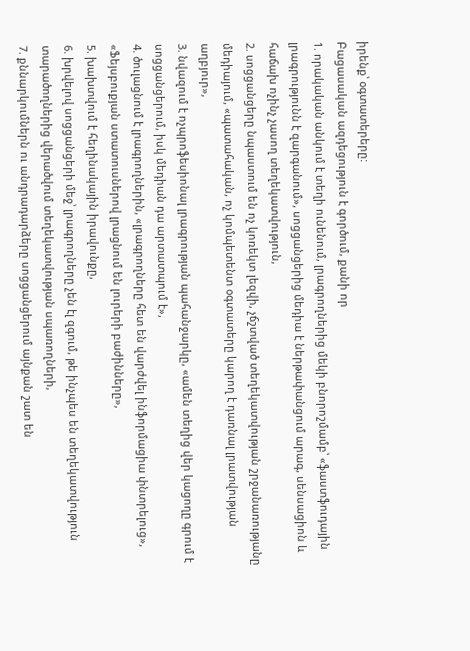իրենք՝ օգտատերերը:
Բացասական ազդեցություն է գործում, քանի որ
1. որակական անկում է տեղի ունենում, լրագրողներից մեկի բնորոշմամբ՝ «ֆաստֆուդային լրագրությունն է զարգանում», սոցցանցերից մեդիա է ներթափանցում արագ, սենսացիոն և հաճախ ոչինչ չասող տեղեկատվություն,
2. սոցցանցերը նպաստում են ոչ կոռեկտ լեզվի, չճշտված տեղեկատվության շրջանառությանը մեդիայում, «պատահական, ոչ կոմպետենտ օգտատերը կարող է դառնալ լրատվության աղբյուր»,
3. նվազում է ոչպրոֆեսիոնալ լրագրության պահանջարկը, «ամեն տեղից վեր կացողը գրում է սոցցանցերում, իսկ մեդիան դա արտատպում է»,
4. ծուլացնում է լրագրողներին, «լրագրողները հետ են վարժվել ինֆորմացիա փնտրելուց», «Ֆեյսբուքյան ստատուսներով լրացնում են լուրերի բաժինները»,
5. խախտվում է հեղինակային իրավունքը,
6. խրվելով սոցցանցերի մեջ՝ լրագրողները չեն էլ զգում, թե ինչպես են տեղեկատվություն տարածողներից վերածվում տեղեկատվության սպառողների,
7. քննարկումներն ու անդրադարձերը սոցցանցերում այնքան շատ են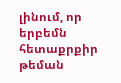լինում, որ երբեմն հետաքրքիր թեման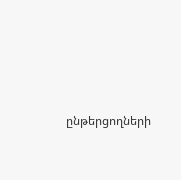ընթերցողների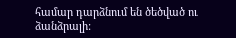համար դարձնում են ծեծված ու ձանձրալի: